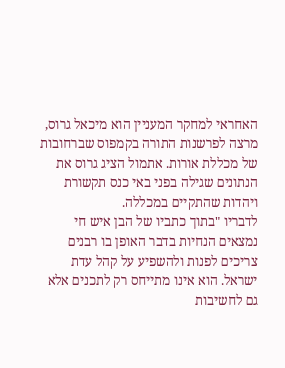האחראי למחקר המעניין הוא מיכאל גרוס, מרצה לפרשנות התורה בקמפוס שברחובות של מכללת אורות. אתמול הציג גרוס את הנתונים שגילה בפני באי כנס תקשורת ויהדות שהתקיים במכללה.
לדבריו "בתוך כתביו של הבן איש חי נמצאים הנחיות בדבר האופן בו רבנים צריכים לפנות ולהשפיע על קהל עדת ישראל. הוא אינו מתייחס רק לתכנים אלא גם לחשיבות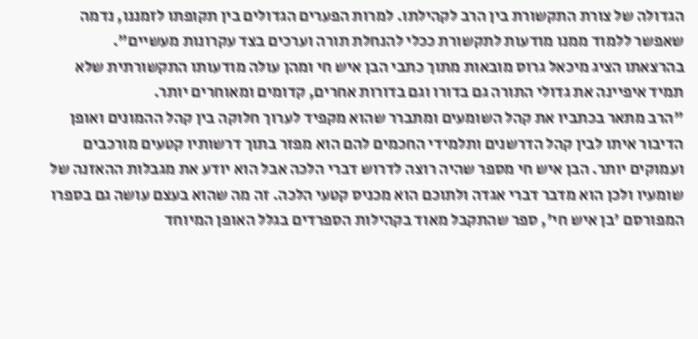הגדולה של צורת התקשורת בין הרב לקהילתו. למרות הפערים הגדולים בין תקופתו לזמננו, נדמה שאפשר ללמוד ממנו מודעות לתקשורת ככלי להנחלת תורה וערכים בצד עקרונות מעשיים".
בהרצאתו הציג מיכאל גרוס מובאות מתוך כתבי הבן איש חי ומהן עולה מודעותו התקשורתית שלא תמיד איפיינה את גדולי התורה גם בדורו וגם בדורות אחרים, קדומים ומאוחרים יותר.
"הרב מתאר בכתביו את קהל השומעים ומתברר שהוא מקפיד לערוך חלוקה בין קהל ההמונים ואופן הדיבור איתו לבין קהל הדרשנים ותלמידי החכמים להם הוא מפזר בתוך דרשותיו קטעים מורכבים ועמוקים יותר. הבן איש חי מספר שהיה רוצה לדרוש דברי הלכה אבל הוא יודע את מגבלות ההאזנה של שומעיו ולכן הוא מדבר דברי אגדה ולתוכם הוא מכניס קטעי הלכה. זה מה שהוא בעצם עושה גם בספרו המפורסם 'בן איש חי', ספר שהתקבל מאוד בקהילות הספרדים בגלל האופן המיוחד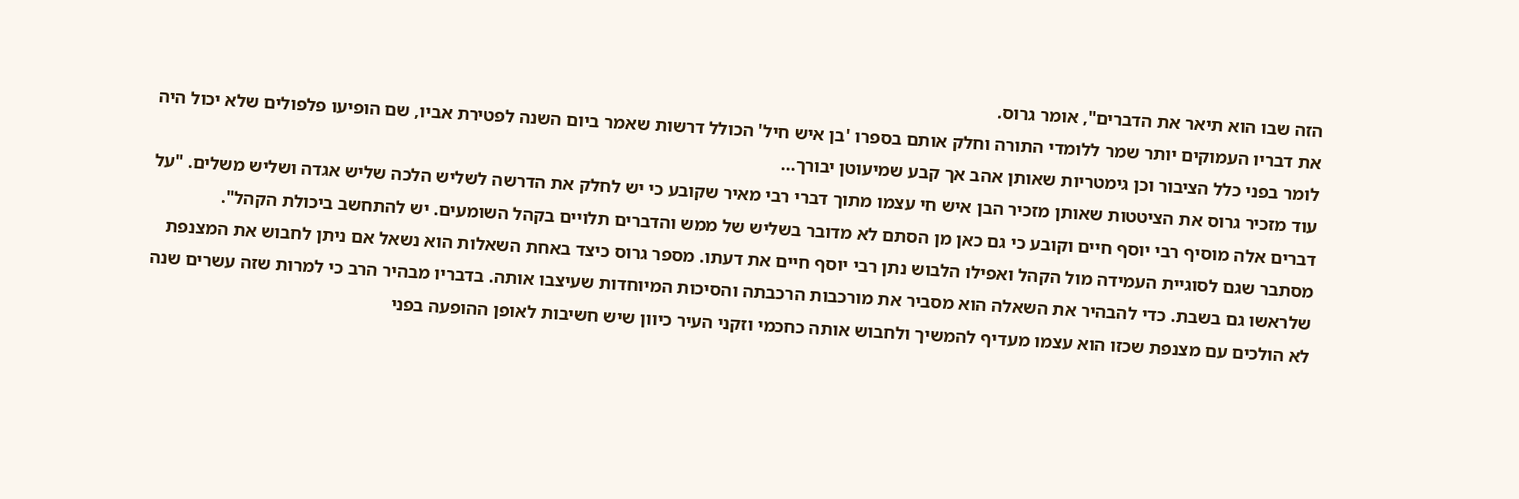הזה שבו הוא תיאר את הדברים", אומר גרוס.
את דבריו העמוקים יותר שמר ללומדי התורה וחלק אותם בספרו 'בן איש חיל' הכולל דרשות שאמר ביום השנה לפטירת אביו, שם הופיעו פלפולים שלא יכול היה לומר בפני כלל הציבור וכן גימטריות שאותן אהב אך קבע שמיעוטן יבורך...
עוד מזכיר גרוס את הציטטות שאותן מזכיר הבן איש חי עצמו מתוך דברי רבי מאיר שקובע כי יש לחלק את הדרשה לשליש הלכה שליש אגדה ושליש משלים. "על דברים אלה מוסיף רבי יוסף חיים וקובע כי גם כאן מן הסתם לא מדובר בשליש של ממש והדברים תלויים בקהל השומעים. יש להתחשב ביכולת הקהל".
מסתבר שגם לסוגיית העמידה מול הקהל ואפילו הלבוש נתן רבי יוסף חיים את דעתו. מספר גרוס כיצד באחת השאלות הוא נשאל אם ניתן לחבוש את המצנפת שלראשו גם בשבת. כדי להבהיר את השאלה הוא מסביר את מורכבות הרכבתה והסיכות המיוחדות שעיצבו אותה. בדבריו מבהיר הרב כי למרות שזה עשרים שנה לא הולכים עם מצנפת שכזו הוא עצמו מעדיף להמשיך ולחבוש אותה כחכמי וזקני העיר כיוון שיש חשיבות לאופן ההופעה בפני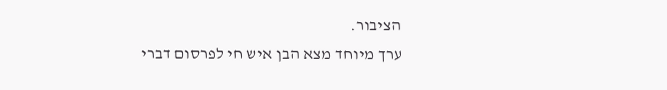הציבור.
ערך מיוחד מצא הבן איש חי לפרסום דברי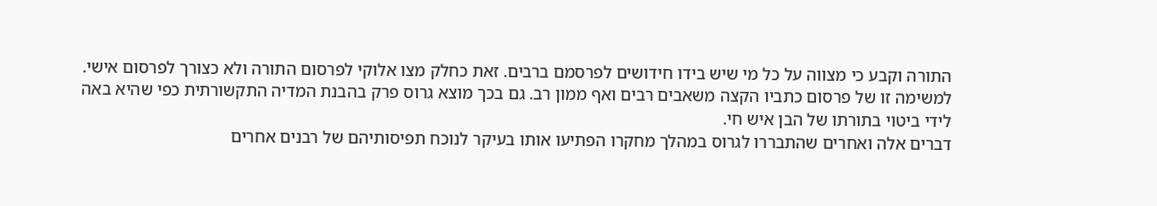התורה וקבע כי מצווה על כל מי שיש בידו חידושים לפרסמם ברבים. זאת כחלק מצו אלוקי לפרסום התורה ולא כצורך לפרסום אישי. למשימה זו של פרסום כתביו הקצה משאבים רבים ואף ממון רב. גם בכך מוצא גרוס פרק בהבנת המדיה התקשורתית כפי שהיא באה לידי ביטוי בתורתו של הבן איש חי.
דברים אלה ואחרים שהתבררו לגרוס במהלך מחקרו הפתיעו אותו בעיקר לנוכח תפיסותיהם של רבנים אחרים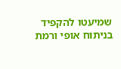שמיעטו להקפיד בניתוח אופי ורמת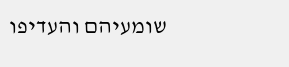שומעיהם והעדיפו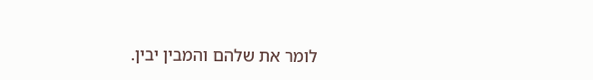לומר את שלהם והמבין יבין.